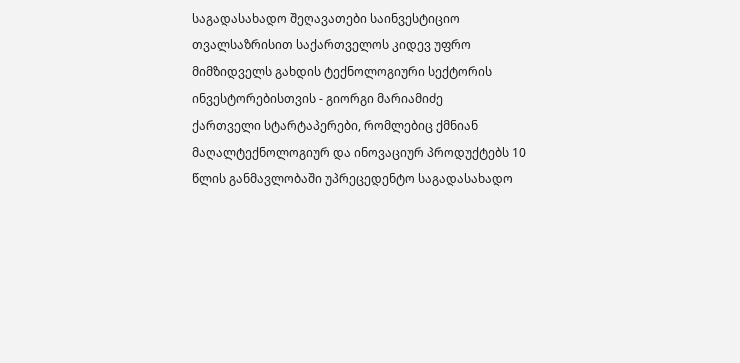საგადასახადო შეღავათები საინვესტიციო თვალსაზრისით საქართველოს კიდევ უფრო მიმზიდველს გახდის ტექნოლოგიური სექტორის ინვესტორებისთვის - გიორგი მარიამიძე
ქართველი სტარტაპერები, რომლებიც ქმნიან მაღალტექნოლოგიურ და ინოვაციურ პროდუქტებს 10 წლის განმავლობაში უპრეცედენტო საგადასახადო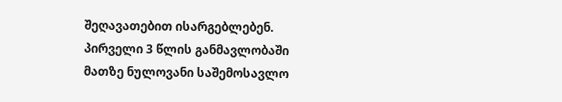შეღავათებით ისარგებლებენ. პირველი 3 წლის განმავლობაში მათზე ნულოვანი საშემოსავლო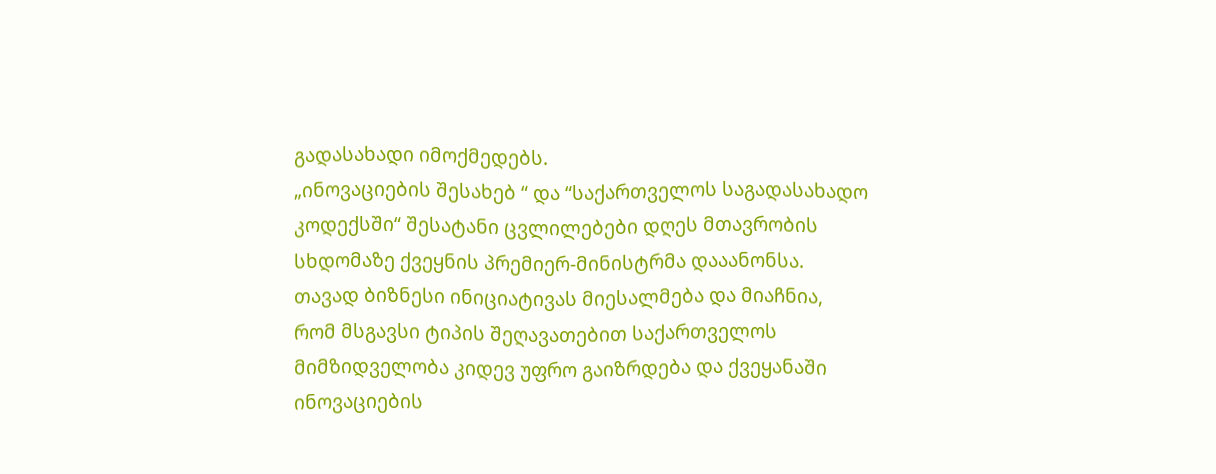გადასახადი იმოქმედებს.
„ინოვაციების შესახებ “ და “საქართველოს საგადასახადო კოდექსში“ შესატანი ცვლილებები დღეს მთავრობის სხდომაზე ქვეყნის პრემიერ-მინისტრმა დააანონსა.
თავად ბიზნესი ინიციატივას მიესალმება და მიაჩნია, რომ მსგავსი ტიპის შეღავათებით საქართველოს მიმზიდველობა კიდევ უფრო გაიზრდება და ქვეყანაში ინოვაციების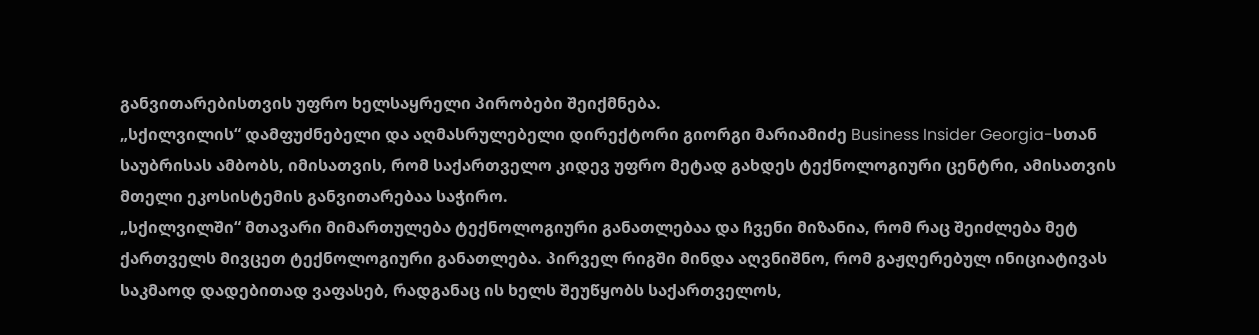განვითარებისთვის უფრო ხელსაყრელი პირობები შეიქმნება.
„სქილვილის“ დამფუძნებელი და აღმასრულებელი დირექტორი გიორგი მარიამიძე Business Insider Georgia-სთან საუბრისას ამბობს, იმისათვის, რომ საქართველო კიდევ უფრო მეტად გახდეს ტექნოლოგიური ცენტრი, ამისათვის მთელი ეკოსისტემის განვითარებაა საჭირო.
„სქილვილში“ მთავარი მიმართულება ტექნოლოგიური განათლებაა და ჩვენი მიზანია, რომ რაც შეიძლება მეტ ქართველს მივცეთ ტექნოლოგიური განათლება. პირველ რიგში მინდა აღვნიშნო, რომ გაჟღერებულ ინიციატივას საკმაოდ დადებითად ვაფასებ, რადგანაც ის ხელს შეუწყობს საქართველოს,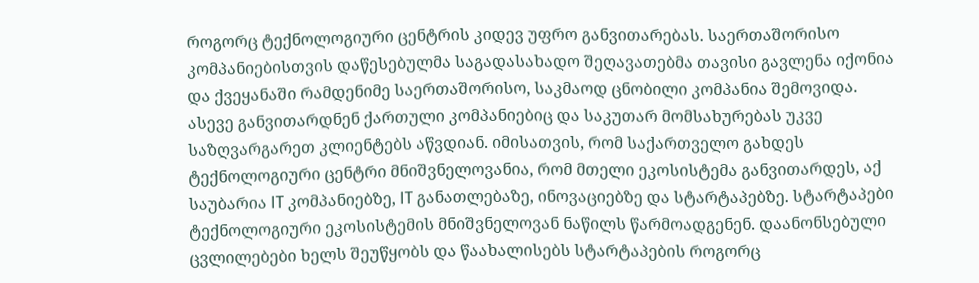როგორც ტექნოლოგიური ცენტრის კიდევ უფრო განვითარებას. საერთაშორისო კომპანიებისთვის დაწესებულმა საგადასახადო შეღავათებმა თავისი გავლენა იქონია და ქვეყანაში რამდენიმე საერთაშორისო, საკმაოდ ცნობილი კომპანია შემოვიდა. ასევე განვითარდნენ ქართული კომპანიებიც და საკუთარ მომსახურებას უკვე საზღვარგარეთ კლიენტებს აწვდიან. იმისათვის, რომ საქართველო გახდეს ტექნოლოგიური ცენტრი მნიშვნელოვანია, რომ მთელი ეკოსისტემა განვითარდეს, აქ საუბარია IT კომპანიებზე, IT განათლებაზე, ინოვაციებზე და სტარტაპებზე. სტარტაპები ტექნოლოგიური ეკოსისტემის მნიშვნელოვან ნაწილს წარმოადგენენ. დაანონსებული ცვლილებები ხელს შეუწყობს და წაახალისებს სტარტაპების როგორც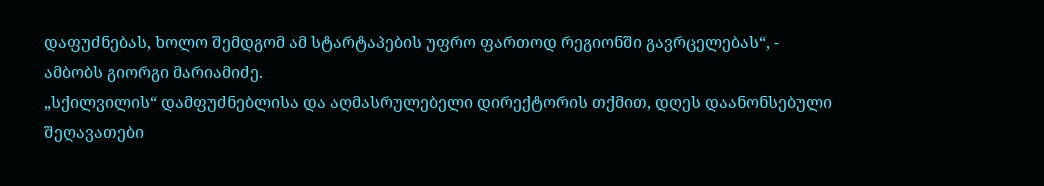დაფუძნებას, ხოლო შემდგომ ამ სტარტაპების უფრო ფართოდ რეგიონში გავრცელებას“, - ამბობს გიორგი მარიამიძე.
„სქილვილის“ დამფუძნებლისა და აღმასრულებელი დირექტორის თქმით, დღეს დაანონსებული შეღავათები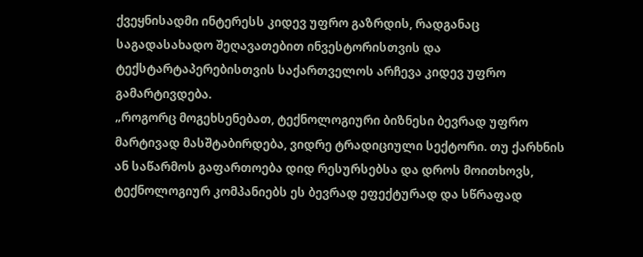ქვეყნისადმი ინტერესს კიდევ უფრო გაზრდის, რადგანაც საგადასახადო შეღავათებით ინვესტორისთვის და ტექსტარტაპერებისთვის საქართველოს არჩევა კიდევ უფრო გამარტივდება.
„როგორც მოგეხსენებათ, ტექნოლოგიური ბიზნესი ბევრად უფრო მარტივად მასშტაბირდება, ვიდრე ტრადიციული სექტორი. თუ ქარხნის ან საწარმოს გაფართოება დიდ რესურსებსა და დროს მოითხოვს, ტექნოლოგიურ კომპანიებს ეს ბევრად ეფექტურად და სწრაფად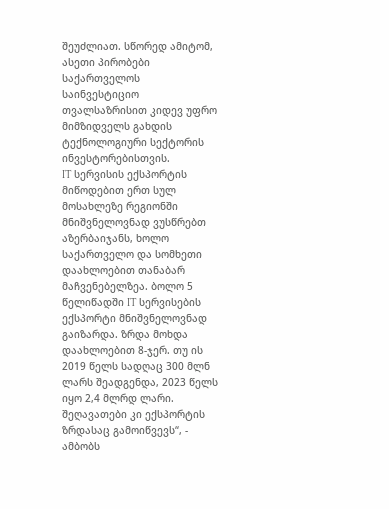შეუძლიათ. სწორედ ამიტომ, ასეთი პირობები საქართველოს საინვესტიციო თვალსაზრისით კიდევ უფრო მიმზიდველს გახდის ტექნოლოგიური სექტორის ინვესტორებისთვის.
IT სერვისის ექსპორტის მიწოდებით ერთ სულ მოსახლეზე რეგიონში მნიშვნელოვნად ვუსწრებთ აზერბაიჯანს, ხოლო საქართველო და სომხეთი დაახლოებით თანაბარ მაჩვენებელზეა. ბოლო 5 წელიწადში IT სერვისების ექსპორტი მნიშვნელოვნად გაიზარდა. ზრდა მოხდა დაახლოებით 8-ჯერ. თუ ის 2019 წელს სადღაც 300 მლნ ლარს შეადგენდა, 2023 წელს იყო 2,4 მლრდ ლარი. შეღავათები კი ექსპორტის ზრდასაც გამოიწვევს“, - ამბობს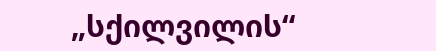„სქილვილის“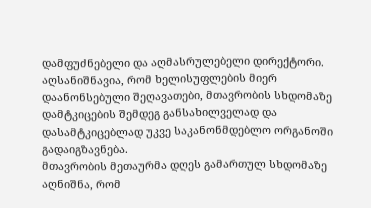დამფუძნებელი და აღმასრულებელი დირექტორი.
აღსანიშნავია, რომ ხელისუფლების მიერ დაანონსებული შეღავათები, მთავრობის სხდომაზე დამტკიცების შემდეგ განსახილველად და დასამტკიცებლად უკვე საკანონმდებლო ორგანოში გადაიგზავნება.
მთავრობის მეთაურმა დღეს გამართულ სხდომაზე აღნიშნა, რომ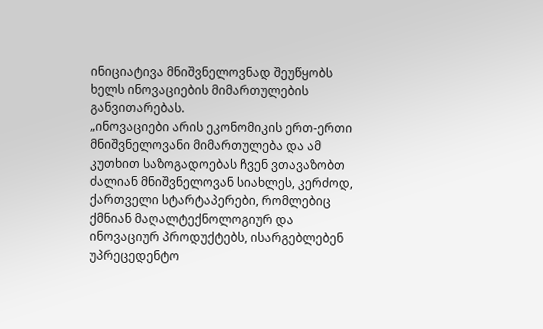ინიციატივა მნიშვნელოვნად შეუწყობს ხელს ინოვაციების მიმართულების განვითარებას.
„ინოვაციები არის ეკონომიკის ერთ-ერთი მნიშვნელოვანი მიმართულება და ამ კუთხით საზოგადოებას ჩვენ ვთავაზობთ ძალიან მნიშვნელოვან სიახლეს, კერძოდ, ქართველი სტარტაპერები, რომლებიც ქმნიან მაღალტექნოლოგიურ და ინოვაციურ პროდუქტებს, ისარგებლებენ უპრეცედენტო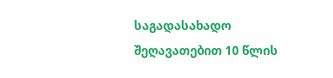საგადასახადო შეღავათებით 10 წლის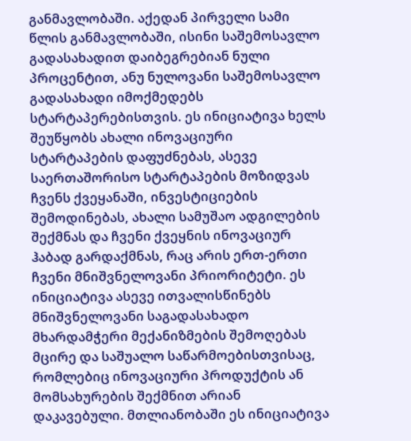განმავლობაში. აქედან პირველი სამი წლის განმავლობაში, ისინი საშემოსავლო გადასახადით დაიბეგრებიან ნული პროცენტით, ანუ ნულოვანი საშემოსავლო გადასახადი იმოქმედებს სტარტაპერებისთვის. ეს ინიციატივა ხელს შეუწყობს ახალი ინოვაციური სტარტაპების დაფუძნებას, ასევე საერთაშორისო სტარტაპების მოზიდვას ჩვენს ქვეყანაში, ინვესტიციების შემოდინებას, ახალი სამუშაო ადგილების შექმნას და ჩვენი ქვეყნის ინოვაციურ ჰაბად გარდაქმნას, რაც არის ერთ-ერთი ჩვენი მნიშვნელოვანი პრიორიტეტი. ეს ინიციატივა ასევე ითვალისწინებს მნიშვნელოვანი საგადასახადო მხარდამჭერი მექანიზმების შემოღებას მცირე და საშუალო საწარმოებისთვისაც, რომლებიც ინოვაციური პროდუქტის ან მომსახურების შექმნით არიან დაკავებული. მთლიანობაში ეს ინიციატივა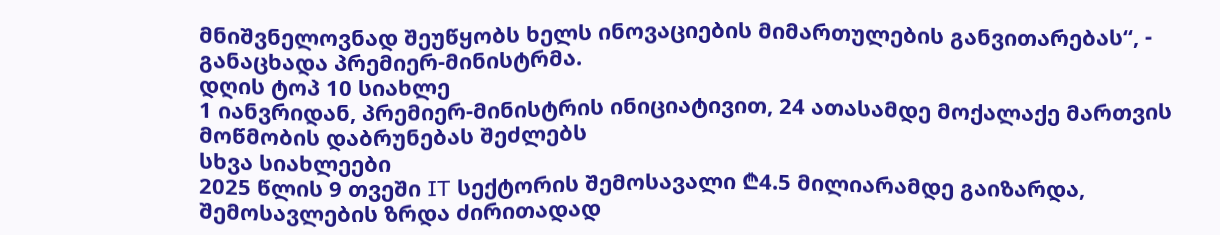მნიშვნელოვნად შეუწყობს ხელს ინოვაციების მიმართულების განვითარებას“, - განაცხადა პრემიერ-მინისტრმა.
დღის ტოპ 10 სიახლე
1 იანვრიდან, პრემიერ-მინისტრის ინიციატივით, 24 ათასამდე მოქალაქე მართვის მოწმობის დაბრუნებას შეძლებს
სხვა სიახლეები
2025 წლის 9 თვეში IT სექტორის შემოსავალი ₾4.5 მილიარამდე გაიზარდა, შემოსავლების ზრდა ძირითადად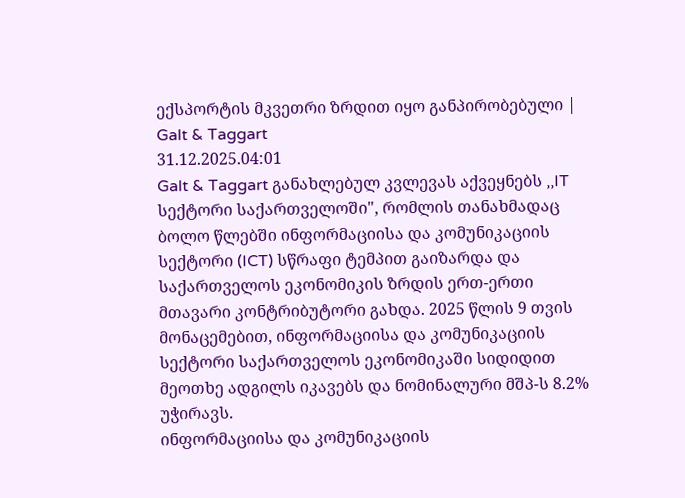ექსპორტის მკვეთრი ზრდით იყო განპირობებული | Galt & Taggart
31.12.2025.04:01
Galt & Taggart განახლებულ კვლევას აქვეყნებს ,,IT სექტორი საქართველოში", რომლის თანახმადაც ბოლო წლებში ინფორმაციისა და კომუნიკაციის სექტორი (ICT) სწრაფი ტემპით გაიზარდა და საქართველოს ეკონომიკის ზრდის ერთ-ერთი მთავარი კონტრიბუტორი გახდა. 2025 წლის 9 თვის მონაცემებით, ინფორმაციისა და კომუნიკაციის სექტორი საქართველოს ეკონომიკაში სიდიდით მეოთხე ადგილს იკავებს და ნომინალური მშპ-ს 8.2% უჭირავს.
ინფორმაციისა და კომუნიკაციის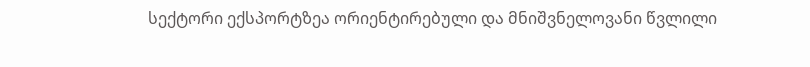სექტორი ექსპორტზეა ორიენტირებული და მნიშვნელოვანი წვლილი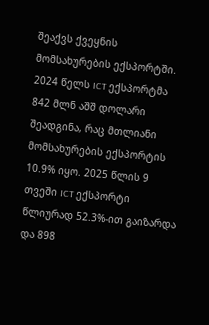შეაქვს ქვეყნის მომსახურების ექსპორტში. 2024 წელს ICT ექსპორტმა 842 მლნ აშშ დოლარი შეადგინა, რაც მთლიანი მომსახურების ექსპორტის 10.9% იყო. 2025 წლის 9 თვეში ICT ექსპორტი წლიურად 52.3%-ით გაიზარდა და 898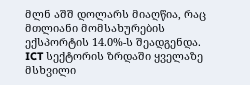მლნ აშშ დოლარს მიაღწია, რაც მთლიანი მომსახურების ექსპორტის 14.0%-ს შეადგენდა.
ICT სექტორის ზრდაში ყველაზე მსხვილი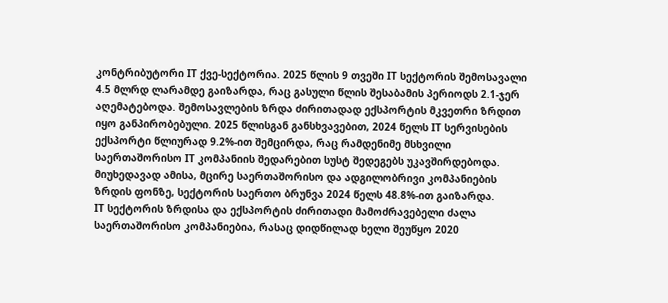კონტრიბუტორი IT ქვე-სექტორია. 2025 წლის 9 თვეში IT სექტორის შემოსავალი 4.5 მლრდ ლარამდე გაიზარდა, რაც გასული წლის შესაბამის პერიოდს 2.1-ჯერ აღემატებოდა. შემოსავლების ზრდა ძირითადად ექსპორტის მკვეთრი ზრდით იყო განპირობებული. 2025 წლისგან განსხვავებით, 2024 წელს IT სერვისების ექსპორტი წლიურად 9.2%-ით შემცირდა, რაც რამდენიმე მსხვილი საერთაშორისო IT კომპანიის შედარებით სუსტ შედეგებს უკავშირდებოდა. მიუხედავად ამისა, მცირე საერთაშორისო და ადგილობრივი კომპანიების ზრდის ფონზე, სექტორის საერთო ბრუნვა 2024 წელს 48.8%-ით გაიზარდა.
IT სექტორის ზრდისა და ექსპორტის ძირითადი მამოძრავებელი ძალა საერთაშორისო კომპანიებია, რასაც დიდწილად ხელი შეუწყო 2020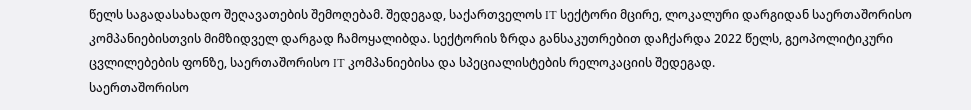წელს საგადასახადო შეღავათების შემოღებამ. შედეგად, საქართველოს IT სექტორი მცირე, ლოკალური დარგიდან საერთაშორისო კომპანიებისთვის მიმზიდველ დარგად ჩამოყალიბდა. სექტორის ზრდა განსაკუთრებით დაჩქარდა 2022 წელს, გეოპოლიტიკური ცვლილებების ფონზე, საერთაშორისო IT კომპანიებისა და სპეციალისტების რელოკაციის შედეგად.
საერთაშორისო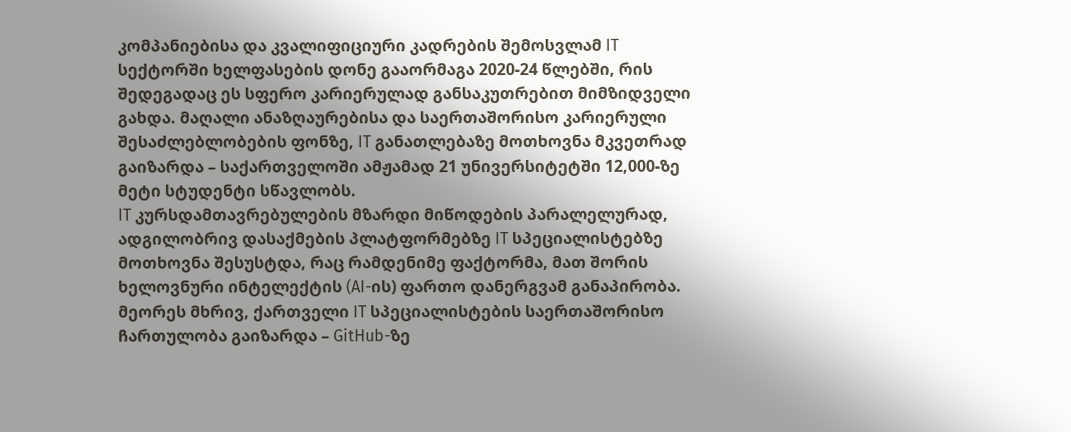კომპანიებისა და კვალიფიციური კადრების შემოსვლამ IT სექტორში ხელფასების დონე გააორმაგა 2020-24 წლებში, რის შედეგადაც ეს სფერო კარიერულად განსაკუთრებით მიმზიდველი გახდა. მაღალი ანაზღაურებისა და საერთაშორისო კარიერული შესაძლებლობების ფონზე, IT განათლებაზე მოთხოვნა მკვეთრად გაიზარდა – საქართველოში ამჟამად 21 უნივერსიტეტში 12,000-ზე მეტი სტუდენტი სწავლობს.
IT კურსდამთავრებულების მზარდი მიწოდების პარალელურად, ადგილობრივ დასაქმების პლატფორმებზე IT სპეციალისტებზე მოთხოვნა შესუსტდა, რაც რამდენიმე ფაქტორმა, მათ შორის ხელოვნური ინტელექტის (AI-ის) ფართო დანერგვამ განაპირობა. მეორეს მხრივ, ქართველი IT სპეციალისტების საერთაშორისო ჩართულობა გაიზარდა – GitHub-ზე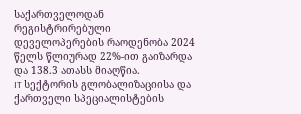საქართველოდან რეგისტრირებული დეველოპერების რაოდენობა 2024 წელს წლიურად 22%-ით გაიზარდა და 138.3 ათასს მიაღწია.
IT სექტორის გლობალიზაციისა და ქართველი სპეციალისტების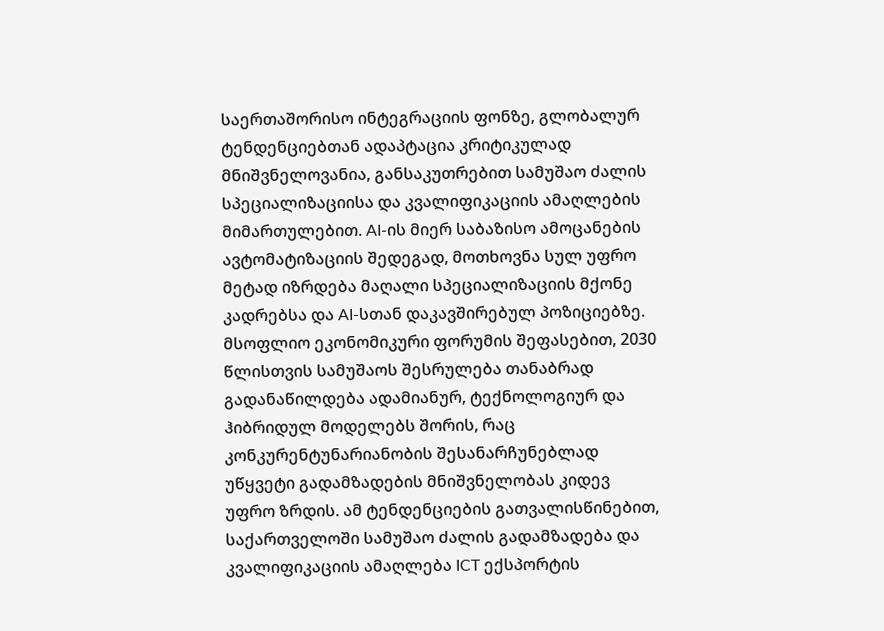საერთაშორისო ინტეგრაციის ფონზე, გლობალურ ტენდენციებთან ადაპტაცია კრიტიკულად მნიშვნელოვანია, განსაკუთრებით სამუშაო ძალის სპეციალიზაციისა და კვალიფიკაციის ამაღლების მიმართულებით. AI-ის მიერ საბაზისო ამოცანების ავტომატიზაციის შედეგად, მოთხოვნა სულ უფრო მეტად იზრდება მაღალი სპეციალიზაციის მქონე კადრებსა და AI-სთან დაკავშირებულ პოზიციებზე. მსოფლიო ეკონომიკური ფორუმის შეფასებით, 2030 წლისთვის სამუშაოს შესრულება თანაბრად გადანაწილდება ადამიანურ, ტექნოლოგიურ და ჰიბრიდულ მოდელებს შორის, რაც კონკურენტუნარიანობის შესანარჩუნებლად უწყვეტი გადამზადების მნიშვნელობას კიდევ უფრო ზრდის. ამ ტენდენციების გათვალისწინებით, საქართველოში სამუშაო ძალის გადამზადება და კვალიფიკაციის ამაღლება ICT ექსპორტის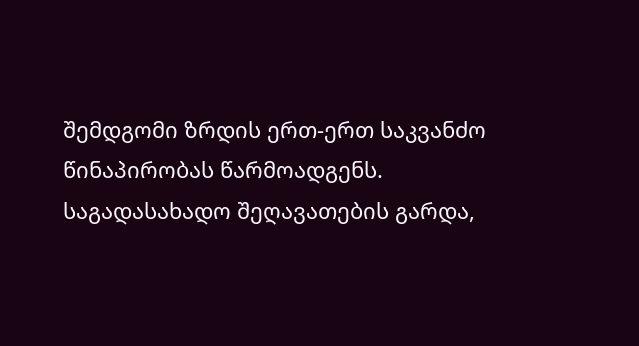შემდგომი ზრდის ერთ-ერთ საკვანძო წინაპირობას წარმოადგენს.
საგადასახადო შეღავათების გარდა,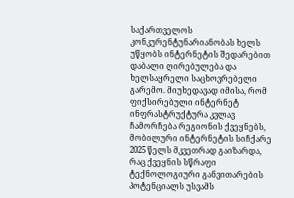საქართველოს კონკურენტუნარიანობას ხელს უწყობს ინტერნეტის შედარებით დაბალი ღირებულება და ხელსაყრელი საცხოვრებელი გარემო. მიუხედავად იმისა, რომ ფიქსირებული ინტერნეტ ინფრასტრუქტურა კვლავ ჩამორჩება რეგიონის ქვეყნებს, მობილური ინტერნეტის სიჩქარე 2025 წელს მკვეთრად გაიზარდა, რაც ქვეყნის სწრაფი ტექნოლოგიური განვითარების პოტენციალს უსვამს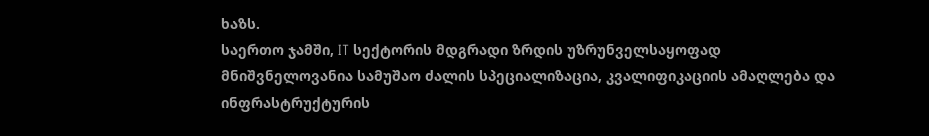ხაზს.
საერთო ჯამში, IT სექტორის მდგრადი ზრდის უზრუნველსაყოფად მნიშვნელოვანია სამუშაო ძალის სპეციალიზაცია, კვალიფიკაციის ამაღლება და ინფრასტრუქტურის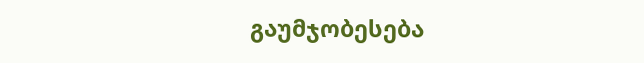გაუმჯობესება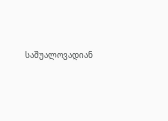საშუალოვადიან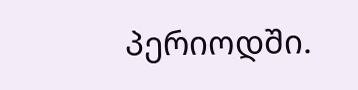პერიოდში.